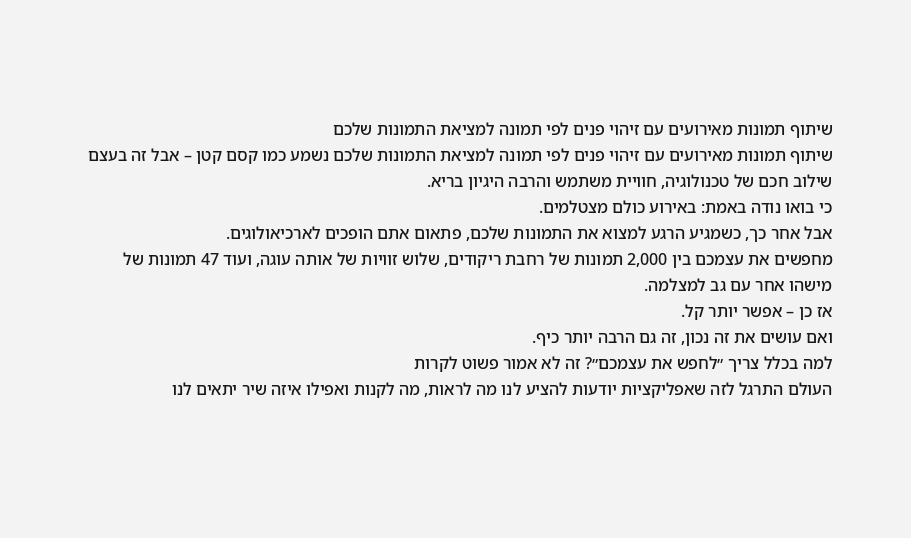שיתוף תמונות מאירועים עם זיהוי פנים לפי תמונה למציאת התמונות שלכם
שיתוף תמונות מאירועים עם זיהוי פנים לפי תמונה למציאת התמונות שלכם נשמע כמו קסם קטן – אבל זה בעצם שילוב חכם של טכנולוגיה, חוויית משתמש והרבה היגיון בריא.
כי בואו נודה באמת: באירוע כולם מצטלמים.
אבל אחר כך, כשמגיע הרגע למצוא את התמונות שלכם, פתאום אתם הופכים לארכיאולוגים.
מחפשים את עצמכם בין 2,000 תמונות של רחבת ריקודים, שלוש זוויות של אותה עוגה, ועוד 47 תמונות של מישהו אחר עם גב למצלמה.
אז כן – אפשר יותר קל.
ואם עושים את זה נכון, זה גם הרבה יותר כיף.
למה בכלל צריך ״לחפש את עצמכם״? זה לא אמור פשוט לקרות
העולם התרגל לזה שאפליקציות יודעות להציע לנו מה לראות, מה לקנות ואפילו איזה שיר יתאים לנו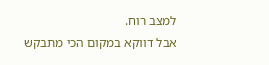למצב רוח.
אבל דווקא במקום הכי מתבקש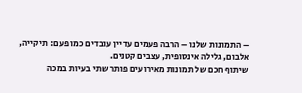– התמונות שלנו – הרבה פעמים עדיין עובדים כמו פעם: תיקייה, אלבום, גלילה אינסופית, עצבים קטנים.
שיתוף חכם של תמונות מאירועים פותר שתי בעיות במכה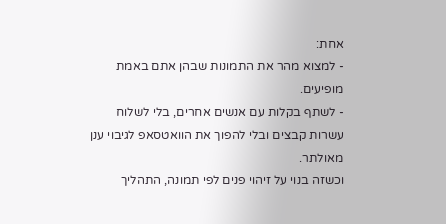אחת:
- למצוא מהר את התמונות שבהן אתם באמת מופיעים.
- לשתף בקלות עם אנשים אחרים, בלי לשלוח עשרות קבצים ובלי להפוך את הוואטסאפ לגיבוי ענן מאולתר.
וכשזה בנוי על זיהוי פנים לפי תמונה, התהליך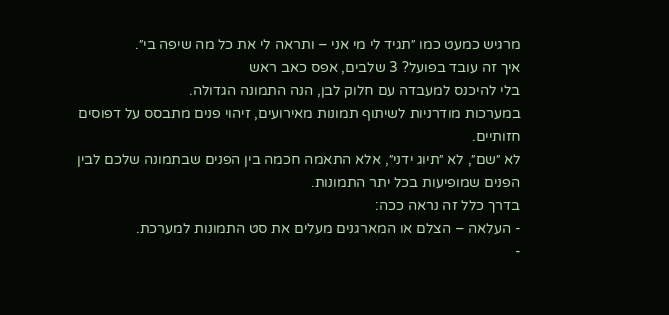מרגיש כמעט כמו ״תגיד לי מי אני – ותראה לי את כל מה שיפה בי״.
איך זה עובד בפועל? 3 שלבים, אפס כאב ראש
בלי להיכנס למעבדה עם חלוק לבן, הנה התמונה הגדולה.
במערכות מודרניות לשיתוף תמונות מאירועים, זיהוי פנים מתבסס על דפוסים חזותיים.
לא ״שם״, לא ״תיוג ידני״, אלא התאמה חכמה בין הפנים שבתמונה שלכם לבין הפנים שמופיעות בכל יתר התמונות.
בדרך כלל זה נראה ככה:
- העלאה – הצלם או המארגנים מעלים את סט התמונות למערכת.
-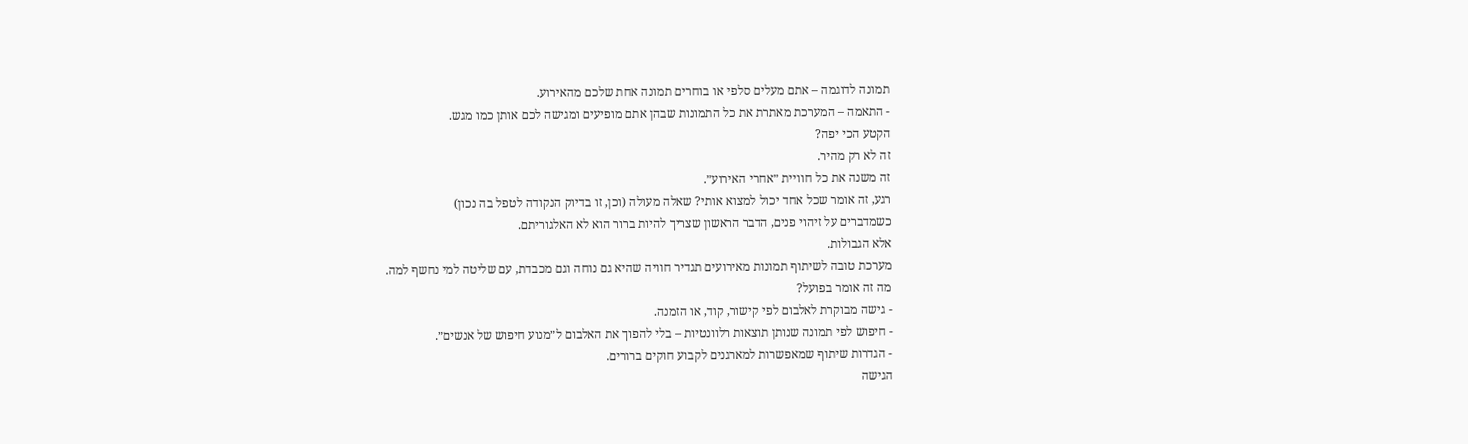תמונה לדוגמה – אתם מעלים סלפי או בוחרים תמונה אחת שלכם מהאירוע.
- התאמה – המערכת מאתרת את כל התמונות שבהן אתם מופיעים ומגישה לכם אותן כמו מגש.
הקטע הכי יפה?
זה לא רק מהיר.
זה משנה את כל חוויית ״אחרי האירוע״.
רגע, זה אומר שכל אחד יכול למצוא אותי? שאלה מעולה (וכן, זו בדיוק הנקודה לטפל בה נכון)
כשמדברים על זיהוי פנים, הדבר הראשון שצריך להיות ברור הוא לא האלגוריתם.
אלא הגבולות.
מערכת טובה לשיתוף תמונות מאירועים תגדיר חוויה שהיא גם נוחה וגם מכבדת, עם שליטה למי נחשף למה.
מה זה אומר בפועל?
- גישה מבוקרת לאלבום לפי קישור, קוד, או הזמנה.
- חיפוש לפי תמונה שנותן תוצאות רלוונטיות – בלי להפוך את האלבום ל״מנוע חיפוש של אנשים״.
- הגדרות שיתוף שמאפשרות למארגנים לקבוע חוקים ברורים.
הגישה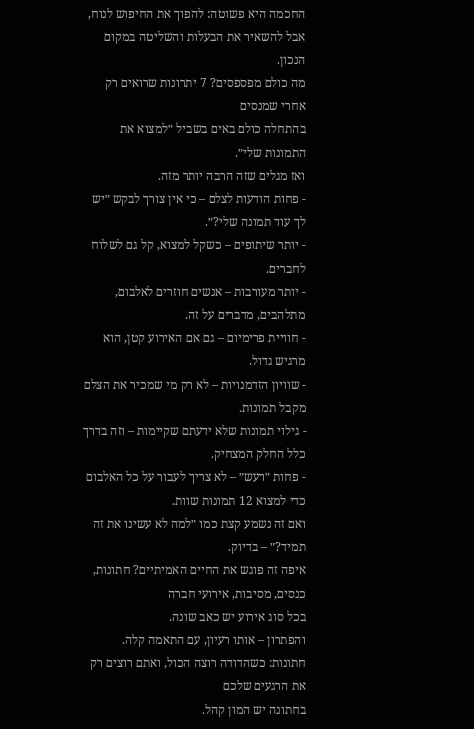החכמה היא פשוטה: להפוך את החיפוש לנוח, אבל להשאיר את הבעלות והשליטה במקום הנכון.
מה כולם מפספסים? 7 יתרונות שרואים רק אחרי שמנסים
בהתחלה כולם באים בשביל ״למצוא את התמונות שלי״.
ואז מגלים שזה הרבה יותר מזה.
- פחות הודעות לצלם – כי אין צורך לבקש ״יש לך עוד תמונה שלי?״.
- יותר שיתופים – כשקל למצוא, קל גם לשלוח לחברים.
- יותר מעורבות – אנשים חוזרים לאלבום, מתלהבים, מדברים על זה.
- חוויית פרימיום – גם אם האירוע קטן, הוא מרגיש גדול.
- שוויון הזדמנויות – לא רק מי שמכיר את הצלם מקבל תמונות.
- גילוי תמונות שלא ידעתם שקיימות – וזה בדרך כלל החלק המצחיק.
- פחות ״רעש״ – לא צריך לעבור על כל האלבום כדי למצוא 12 תמונות שוות.
ואם זה נשמע קצת כמו ״למה לא עשינו את זה תמיד?״ – בדיוק.
איפה זה פוגש את החיים האמיתיים? חתונות, כנסים, מסיבות, אירועי חברה
בכל סוג אירוע יש כאב שונה.
והפתרון – אותו רעיון, עם התאמה קלה.
חתונות: כשהדודה רוצה הכול, ואתם רוצים רק את הרגעים שלכם
בחתונה יש המון קהל.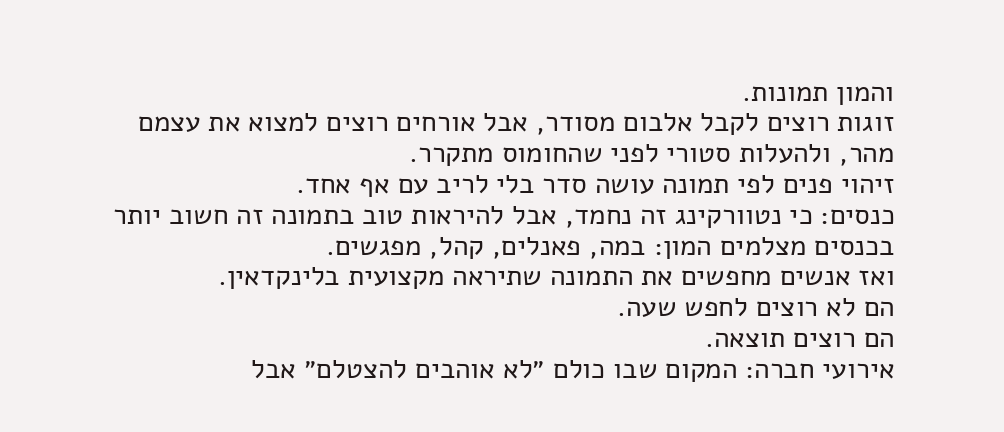והמון תמונות.
זוגות רוצים לקבל אלבום מסודר, אבל אורחים רוצים למצוא את עצמם מהר, ולהעלות סטורי לפני שהחומוס מתקרר.
זיהוי פנים לפי תמונה עושה סדר בלי לריב עם אף אחד.
כנסים: כי נטוורקינג זה נחמד, אבל להיראות טוב בתמונה זה חשוב יותר
בכנסים מצלמים המון: במה, פאנלים, קהל, מפגשים.
ואז אנשים מחפשים את התמונה שתיראה מקצועית בלינקדאין.
הם לא רוצים לחפש שעה.
הם רוצים תוצאה.
אירועי חברה: המקום שבו כולם ״לא אוהבים להצטלם״ אבל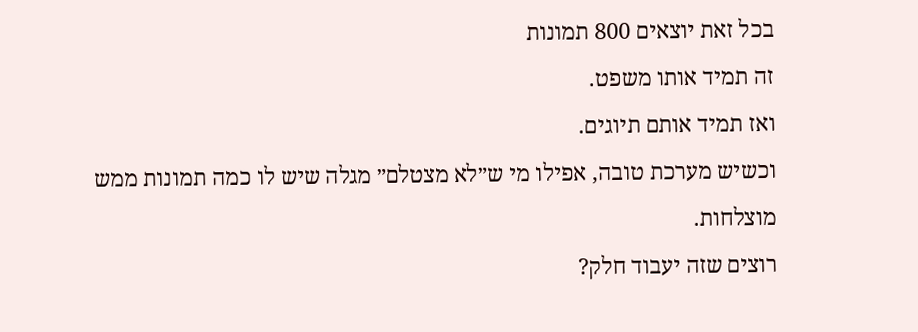בכל זאת יוצאים 800 תמונות
זה תמיד אותו משפט.
ואז תמיד אותם תיוגים.
וכשיש מערכת טובה, אפילו מי ש״לא מצטלם״ מגלה שיש לו כמה תמונות ממש מוצלחות.
רוצים שזה יעבוד חלק?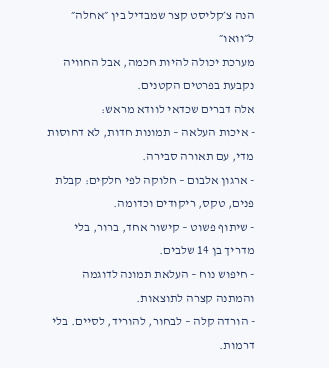הנה צ׳קליסט קצר שמבדיל בין ״אחלה״ ל״וואו״
מערכת יכולה להיות חכמה, אבל החוויה נקבעת בפרטים הקטנים.
אלה דברים שכדאי לוודא מראש:
- איכות העלאה – תמונות חדות, לא דחוסות מדי, עם תאורה סבירה.
- ארגון אלבום – חלוקה לפי חלקים: קבלת פנים, טקס, ריקודים וכדומה.
- שיתוף פשוט – קישור אחד, ברור, בלי מדריך בן 14 שלבים.
- חיפוש נוח – העלאת תמונה לדוגמה והמתנה קצרה לתוצאות.
- הורדה קלה – לבחור, להוריד, לסיים. בלי דרמות.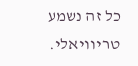כל זה נשמע טריוויאלי.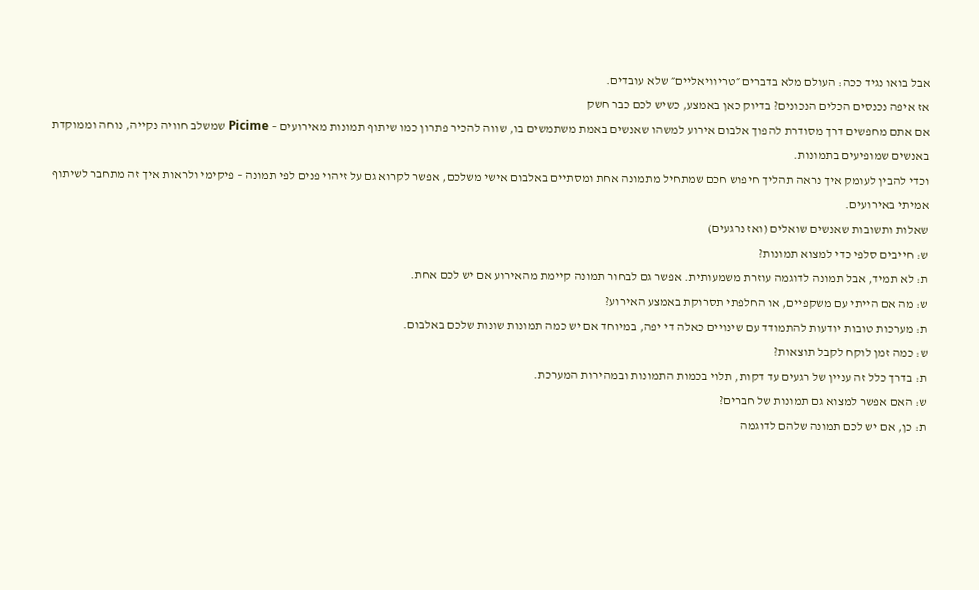אבל בואו נגיד ככה: העולם מלא בדברים ״טריוויאליים״ שלא עובדים.
אז איפה נכנסים הכלים הנכונים? בדיוק כאן באמצע, כשיש לכם כבר חשק
אם אתם מחפשים דרך מסודרת להפוך אלבום אירוע למשהו שאנשים באמת משתמשים בו, שווה להכיר פתרון כמו שיתוף תמונות מאירועים – Picime שמשלב חוויה נקייה, נוחה וממוקדת באנשים שמופיעים בתמונות.
וכדי להבין לעומק איך נראה תהליך חיפוש חכם שמתחיל מתמונה אחת ומסתיים באלבום אישי משלכם, אפשר לקרוא גם על זיהוי פנים לפי תמונה – פיקימי ולראות איך זה מתחבר לשיתוף אמיתי באירועים.
שאלות ותשובות שאנשים שואלים (ואז נרגעים)
ש: חייבים סלפי כדי למצוא תמונות?
ת: לא תמיד, אבל תמונה לדוגמה עוזרת משמעותית. אפשר גם לבחור תמונה קיימת מהאירוע אם יש לכם אחת.
ש: מה אם הייתי עם משקפיים, או החלפתי תסרוקת באמצע האירוע?
ת: מערכות טובות יודעות להתמודד עם שינויים כאלה די יפה, במיוחד אם יש כמה תמונות שונות שלכם באלבום.
ש: כמה זמן לוקח לקבל תוצאות?
ת: בדרך כלל זה עניין של רגעים עד דקות, תלוי בכמות התמונות ובמהירות המערכת.
ש: האם אפשר למצוא גם תמונות של חברים?
ת: כן, אם יש לכם תמונה שלהם לדוגמה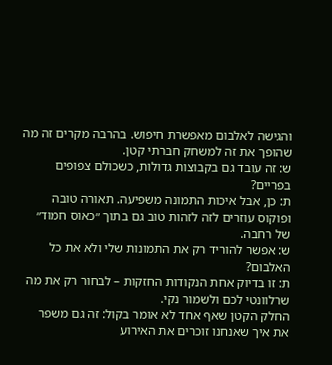והגישה לאלבום מאפשרת חיפוש. בהרבה מקרים זה מה שהופך את זה למשחק חברתי קטן.
ש: זה עובד גם בקבוצות גדולות, כשכולם צפופים בפריים?
ת: כן, אבל איכות התמונה משפיעה. תאורה טובה ופוקוס עוזרים לזה לזהות טוב גם בתוך ״כאוס חמוד״ של רחבה.
ש: אפשר להוריד רק את התמונות שלי ולא את כל האלבום?
ת: זו בדיוק אחת הנקודות החזקות – לבחור רק את מה שרלוונטי לכם ולשמור נקי.
החלק הקטן שאף אחד לא אומר בקול: זה גם משפר את איך שאנחנו זוכרים את האירוע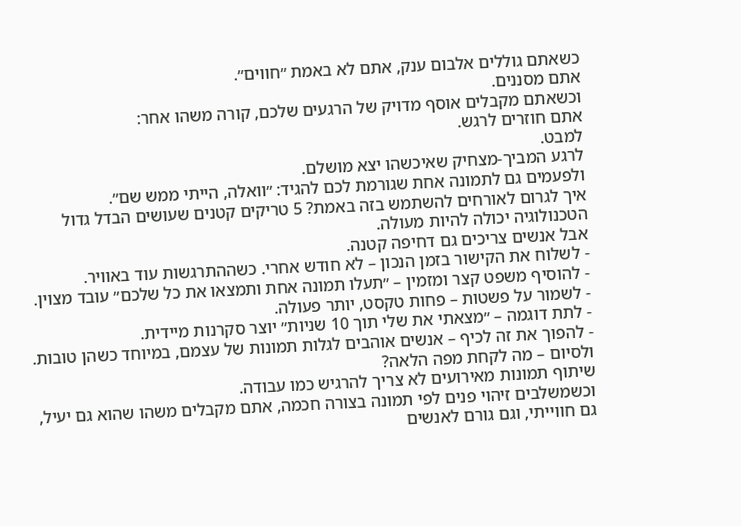כשאתם גוללים אלבום ענק, אתם לא באמת ״חווים״.
אתם מסננים.
וכשאתם מקבלים אוסף מדויק של הרגעים שלכם, קורה משהו אחר:
אתם חוזרים לרגש.
למבט.
לרגע המביך-מצחיק שאיכשהו יצא מושלם.
ולפעמים גם לתמונה אחת שגורמת לכם להגיד: ״וואלה, הייתי ממש שם״.
איך לגרום לאורחים להשתמש בזה באמת? 5 טריקים קטנים שעושים הבדל גדול
הטכנולוגיה יכולה להיות מעולה.
אבל אנשים צריכים גם דחיפה קטנה.
- לשלוח את הקישור בזמן הנכון – לא חודש אחרי. כשההתרגשות עוד באוויר.
- להוסיף משפט קצר ומזמין – ״תעלו תמונה אחת ותמצאו את כל שלכם״ עובד מצוין.
- לשמור על פשטות – פחות טקסט, יותר פעולה.
- לתת דוגמה – ״מצאתי את שלי תוך 10 שניות״ יוצר סקרנות מיידית.
- להפוך את זה לכיף – אנשים אוהבים לגלות תמונות של עצמם, במיוחד כשהן טובות.
ולסיום – מה לקחת מפה הלאה?
שיתוף תמונות מאירועים לא צריך להרגיש כמו עבודה.
וכשמשלבים זיהוי פנים לפי תמונה בצורה חכמה, אתם מקבלים משהו שהוא גם יעיל, גם חווייתי, וגם גורם לאנשים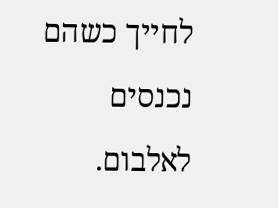לחייך כשהם נכנסים לאלבום.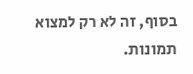בסוף, זה לא רק למצוא תמונות.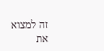זה למצוא את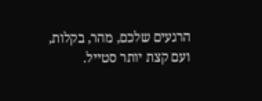הרגעים שלכם, מהר, בקלות, ועם קצת יותר סטייל.